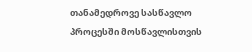თანამედროვე სასწავლო პროცესში მოსწავლისთვის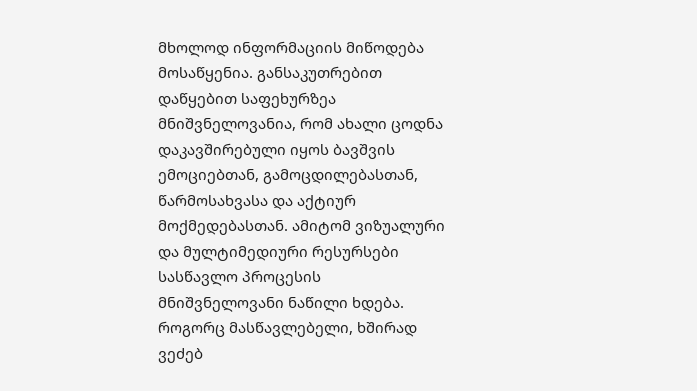მხოლოდ ინფორმაციის მიწოდება მოსაწყენია. განსაკუთრებით დაწყებით საფეხურზეა მნიშვნელოვანია, რომ ახალი ცოდნა დაკავშირებული იყოს ბავშვის ემოციებთან, გამოცდილებასთან, წარმოსახვასა და აქტიურ მოქმედებასთან. ამიტომ ვიზუალური და მულტიმედიური რესურსები სასწავლო პროცესის მნიშვნელოვანი ნაწილი ხდება.
როგორც მასწავლებელი, ხშირად ვეძებ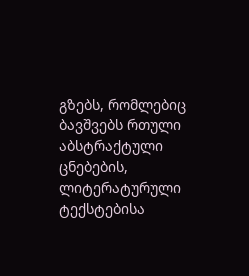გზებს, რომლებიც ბავშვებს რთული აბსტრაქტული ცნებების, ლიტერატურული ტექსტებისა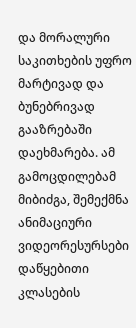და მორალური საკითხების უფრო მარტივად და ბუნებრივად გააზრებაში დაეხმარება. ამ გამოცდილებამ მიბიძგა, შემექმნა ანიმაციური ვიდეორესურსები დაწყებითი კლასების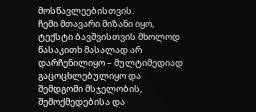მოსწავლეებისთვის.
ჩემი მთავარი მიზანი იყო, ტექსტი ბავშვისთვის მხოლოდ წასაკითხ მასალად არ დარჩენილიყო – მულტიმედიად გაცოცხლებულიყო და შემდგომი მსჯელობის, შემოქმედებისა და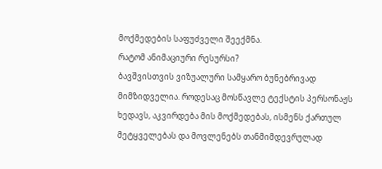მოქმედების საფუძველი შეექმნა.
რატომ ანიმაციური რესურსი?
ბავშვისთვის ვიზუალური სამყარო ბუნებრივად მიმზიდველია. როდესაც მოსწავლე ტექსტის პერსონაჟს ხედავს, აკვირდება მის მოქმედებას, ისმენს ქართულ მეტყველებას და მოვლენებს თანმიმდევრულად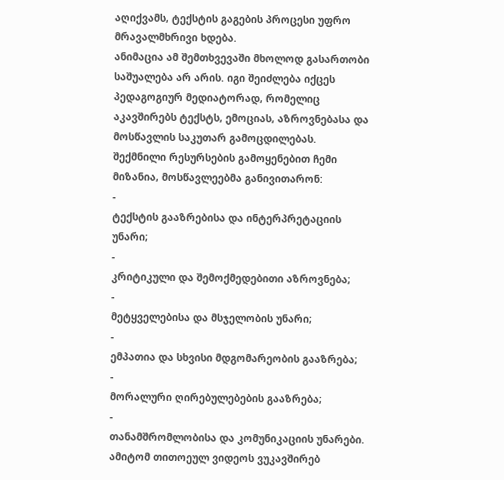აღიქვამს, ტექსტის გაგების პროცესი უფრო მრავალმხრივი ხდება.
ანიმაცია ამ შემთხვევაში მხოლოდ გასართობი საშუალება არ არის. იგი შეიძლება იქცეს პედაგოგიურ მედიატორად, რომელიც აკავშირებს ტექსტს, ემოციას, აზროვნებასა და მოსწავლის საკუთარ გამოცდილებას.
შექმნილი რესურსების გამოყენებით ჩემი მიზანია, მოსწავლეებმა განივითარონ:
-
ტექსტის გააზრებისა და ინტერპრეტაციის უნარი;
-
კრიტიკული და შემოქმედებითი აზროვნება;
-
მეტყველებისა და მსჯელობის უნარი;
-
ემპათია და სხვისი მდგომარეობის გააზრება;
-
მორალური ღირებულებების გააზრება;
-
თანამშრომლობისა და კომუნიკაციის უნარები.
ამიტომ თითოეულ ვიდეოს ვუკავშირებ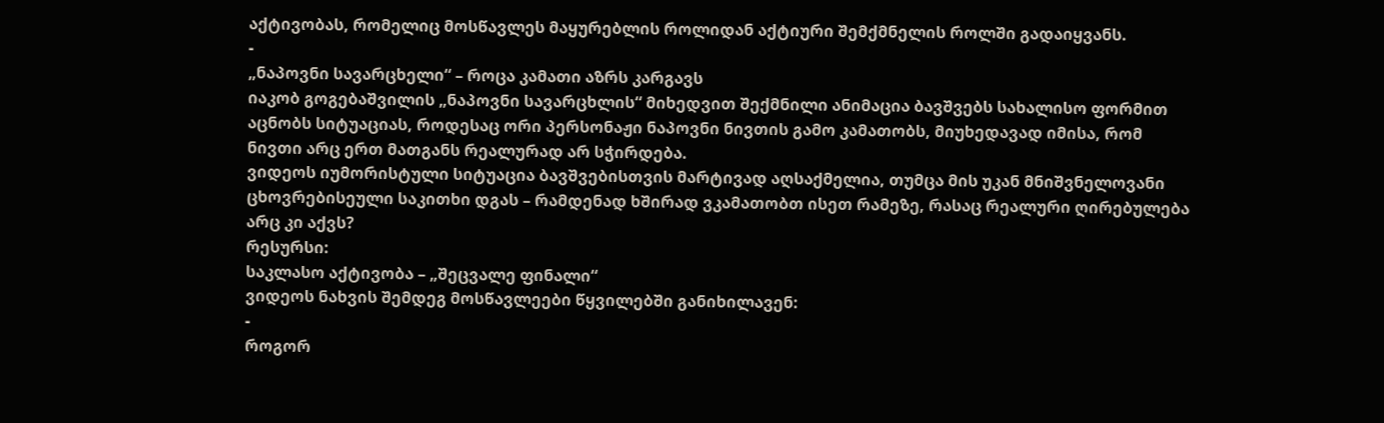აქტივობას, რომელიც მოსწავლეს მაყურებლის როლიდან აქტიური შემქმნელის როლში გადაიყვანს.
-
„ნაპოვნი სავარცხელი“ – როცა კამათი აზრს კარგავს
იაკობ გოგებაშვილის „ნაპოვნი სავარცხლის“ მიხედვით შექმნილი ანიმაცია ბავშვებს სახალისო ფორმით აცნობს სიტუაციას, როდესაც ორი პერსონაჟი ნაპოვნი ნივთის გამო კამათობს, მიუხედავად იმისა, რომ ნივთი არც ერთ მათგანს რეალურად არ სჭირდება.
ვიდეოს იუმორისტული სიტუაცია ბავშვებისთვის მარტივად აღსაქმელია, თუმცა მის უკან მნიშვნელოვანი ცხოვრებისეული საკითხი დგას – რამდენად ხშირად ვკამათობთ ისეთ რამეზე, რასაც რეალური ღირებულება არც კი აქვს?
რესურსი:
საკლასო აქტივობა – „შეცვალე ფინალი“
ვიდეოს ნახვის შემდეგ მოსწავლეები წყვილებში განიხილავენ:
-
როგორ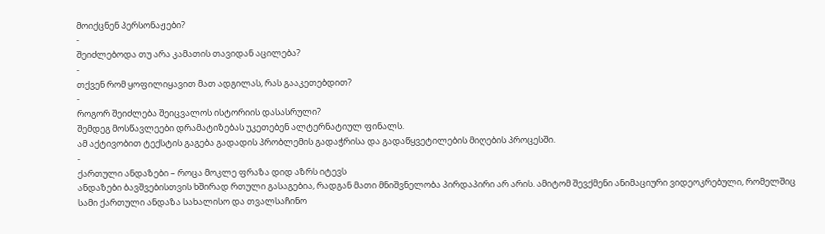მოიქცნენ პერსონაჟები?
-
შეიძლებოდა თუ არა კამათის თავიდან აცილება?
-
თქვენ რომ ყოფილიყავით მათ ადგილას, რას გააკეთებდით?
-
როგორ შეიძლება შეიცვალოს ისტორიის დასასრული?
შემდეგ მოსწავლეები დრამატიზებას უკეთებენ ალტერნატიულ ფინალს.
ამ აქტივობით ტექსტის გაგება გადადის პრობლემის გადაჭრისა და გადაწყვეტილების მიღების პროცესში.
-
ქართული ანდაზები – როცა მოკლე ფრაზა დიდ აზრს იტევს
ანდაზები ბავშვებისთვის ხშირად რთული გასაგებია, რადგან მათი მნიშვნელობა პირდაპირი არ არის. ამიტომ შევქმენი ანიმაციური ვიდეოკრებული, რომელშიც სამი ქართული ანდაზა სახალისო და თვალსაჩინო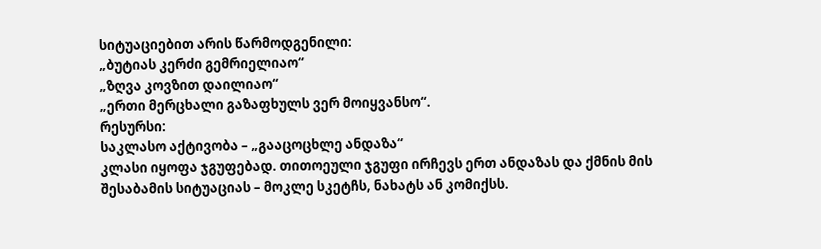სიტუაციებით არის წარმოდგენილი:
„ბუტიას კერძი გემრიელიაო“
„ზღვა კოვზით დაილიაო“
„ერთი მერცხალი გაზაფხულს ვერ მოიყვანსო“.
რესურსი:
საკლასო აქტივობა – „გააცოცხლე ანდაზა“
კლასი იყოფა ჯგუფებად. თითოეული ჯგუფი ირჩევს ერთ ანდაზას და ქმნის მის შესაბამის სიტუაციას – მოკლე სკეტჩს, ნახატს ან კომიქსს.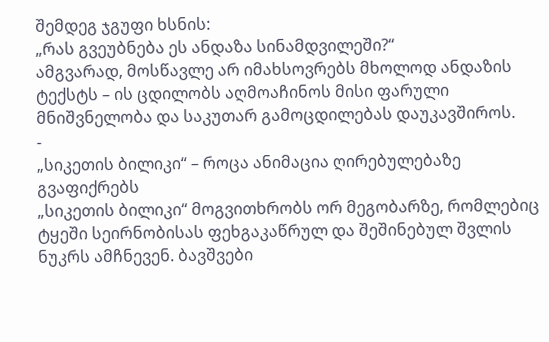შემდეგ ჯგუფი ხსნის:
„რას გვეუბნება ეს ანდაზა სინამდვილეში?“
ამგვარად, მოსწავლე არ იმახსოვრებს მხოლოდ ანდაზის ტექსტს – ის ცდილობს აღმოაჩინოს მისი ფარული მნიშვნელობა და საკუთარ გამოცდილებას დაუკავშიროს.
-
„სიკეთის ბილიკი“ – როცა ანიმაცია ღირებულებაზე გვაფიქრებს
„სიკეთის ბილიკი“ მოგვითხრობს ორ მეგობარზე, რომლებიც ტყეში სეირნობისას ფეხგაკაწრულ და შეშინებულ შვლის ნუკრს ამჩნევენ. ბავშვები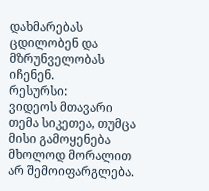დახმარებას ცდილობენ და მზრუნველობას იჩენენ.
რესურსი:
ვიდეოს მთავარი თემა სიკეთეა, თუმცა მისი გამოყენება მხოლოდ მორალით არ შემოიფარგლება.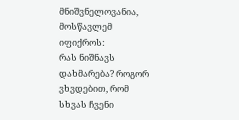მნიშვნელოვანია, მოსწავლემ იფიქროს:
რას ნიშნავს დახმარება? როგორ ვხვდებით, რომ სხვას ჩვენი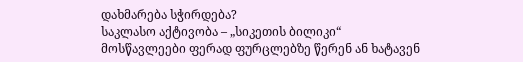დახმარება სჭირდება?
საკლასო აქტივობა – „სიკეთის ბილიკი“
მოსწავლეები ფერად ფურცლებზე წერენ ან ხატავენ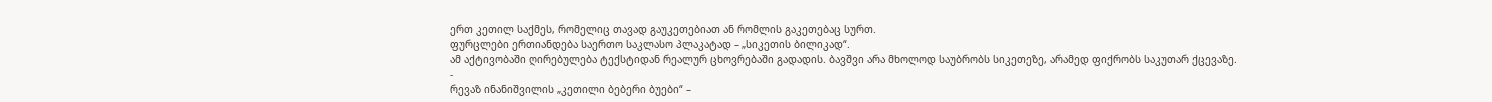ერთ კეთილ საქმეს, რომელიც თავად გაუკეთებიათ ან რომლის გაკეთებაც სურთ.
ფურცლები ერთიანდება საერთო საკლასო პლაკატად – „სიკეთის ბილიკად“.
ამ აქტივობაში ღირებულება ტექსტიდან რეალურ ცხოვრებაში გადადის. ბავშვი არა მხოლოდ საუბრობს სიკეთეზე, არამედ ფიქრობს საკუთარ ქცევაზე.
-
რევაზ ინანიშვილის „კეთილი ბებერი ბუები“ –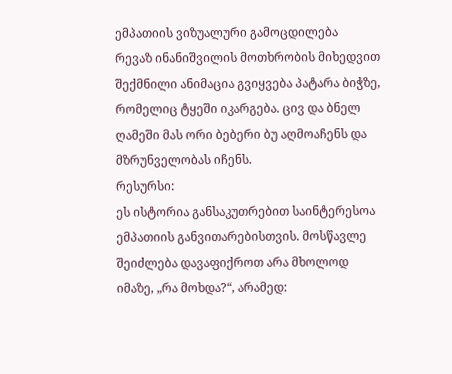ემპათიის ვიზუალური გამოცდილება
რევაზ ინანიშვილის მოთხრობის მიხედვით შექმნილი ანიმაცია გვიყვება პატარა ბიჭზე, რომელიც ტყეში იკარგება. ცივ და ბნელ ღამეში მას ორი ბებერი ბუ აღმოაჩენს და მზრუნველობას იჩენს.
რესურსი:
ეს ისტორია განსაკუთრებით საინტერესოა ემპათიის განვითარებისთვის. მოსწავლე შეიძლება დავაფიქროთ არა მხოლოდ იმაზე, „რა მოხდა?“, არამედ: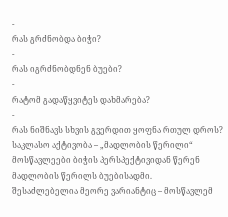-
რას გრძნობდა ბიჭი?
-
რას იგრძნობდნენ ბუები?
-
რატომ გადაწყვიტეს დახმარება?
-
რას ნიშნავს სხვის გვერდით ყოფნა რთულ დროს?
საკლასო აქტივობა – „მადლობის წერილი“
მოსწავლეები ბიჭის პერსპექტივიდან წერენ მადლობის წერილს ბუებისადმი.
შესაძლებელია მეორე ვარიანტიც – მოსწავლემ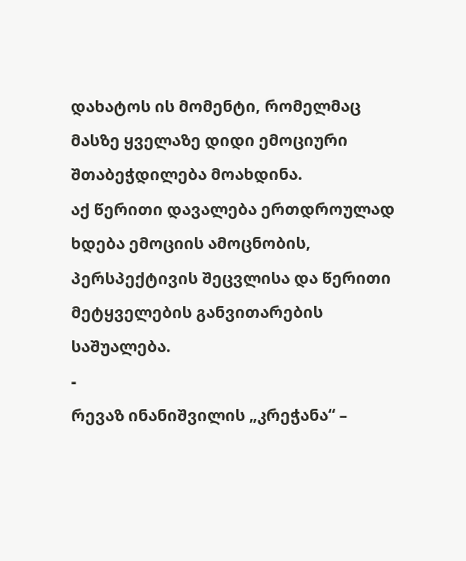დახატოს ის მომენტი, რომელმაც მასზე ყველაზე დიდი ემოციური შთაბეჭდილება მოახდინა.
აქ წერითი დავალება ერთდროულად ხდება ემოციის ამოცნობის, პერსპექტივის შეცვლისა და წერითი მეტყველების განვითარების საშუალება.
-
რევაზ ინანიშვილის „კრეჭანა“ –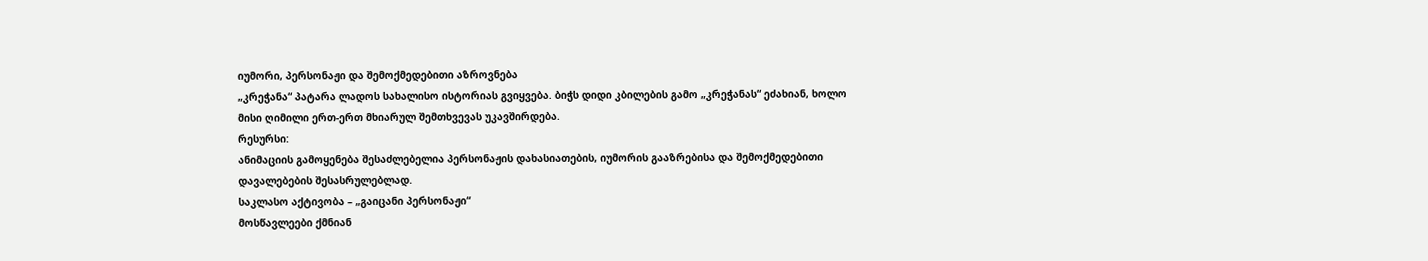იუმორი, პერსონაჟი და შემოქმედებითი აზროვნება
„კრეჭანა“ პატარა ლადოს სახალისო ისტორიას გვიყვება. ბიჭს დიდი კბილების გამო „კრეჭანას“ ეძახიან, ხოლო მისი ღიმილი ერთ-ერთ მხიარულ შემთხვევას უკავშირდება.
რესურსი:
ანიმაციის გამოყენება შესაძლებელია პერსონაჟის დახასიათების, იუმორის გააზრებისა და შემოქმედებითი დავალებების შესასრულებლად.
საკლასო აქტივობა – „გაიცანი პერსონაჟი“
მოსწავლეები ქმნიან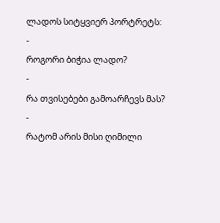ლადოს სიტყვიერ პორტრეტს:
-
როგორი ბიჭია ლადო?
-
რა თვისებები გამოარჩევს მას?
-
რატომ არის მისი ღიმილი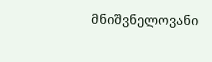მნიშვნელოვანი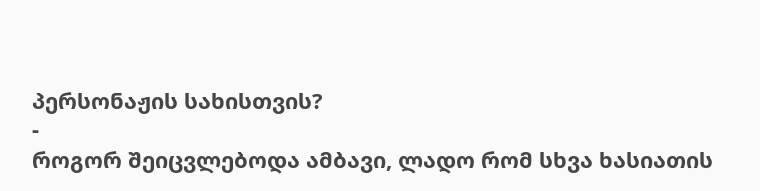პერსონაჟის სახისთვის?
-
როგორ შეიცვლებოდა ამბავი, ლადო რომ სხვა ხასიათის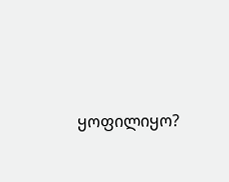ყოფილიყო?